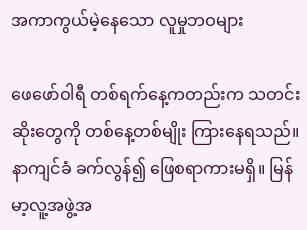အကာကွယ်မဲ့နေသော လူမှုဘဝများ

ဖေဖော်ဝါရီ တစ်ရက်နေ့ကတည်းက သတင်းဆိုးတွေကို တစ်နေ့တစ်မျိုး ကြားနေရသည်။ နာကျင်ခံ ခက်လွန်၍ ဖြေစရာကားမရှိ။ မြန်မာ့လူ့အဖွဲ့အ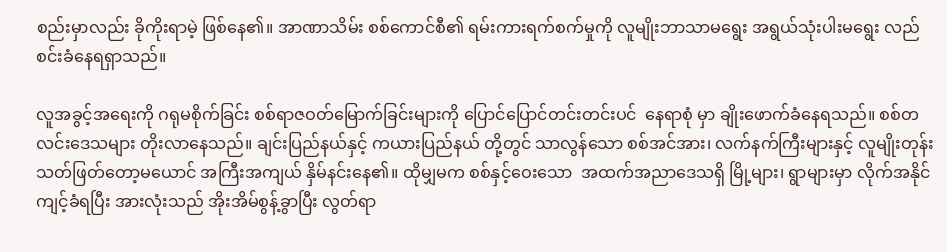စည်းမှာလည်း ခိုကိုးရာမဲ့ ဖြစ်နေ၏။ အာဏာသိမ်း စစ်ကောင်စီ၏ ရမ်းကားရက်စက်မှုကို လူမျိုးဘာသာမရွေး အရွယ်သုံးပါးမရွေး လည်စင်းခံနေရရှာသည်။

လူအခွင့်အရေးကို ဂရုမစိုက်ခြင်း စစ်ရာဇဝတ်မြောက်ခြင်းများကို ပြောင်ပြောင်တင်းတင်းပင်  နေရာစုံ မှာ ချိုးဖောက်ခံနေရသည်။ စစ်တလင်းဒေသများ တိုးလာနေသည်။ ချင်းပြည်နယ်နှင့် ကယားပြည်နယ် တို့တွင် သာလွန်သော စစ်အင်အား၊ လက်နက်ကြီးများနှင့် လူမျိုးတုန်းသတ်ဖြတ်တော့မယောင် အကြီးအကျယ် နှိမ်နင်းနေ၏။ ထိုမျှမက စစ်နှင့်ဝေးသော  အထက်အညာဒေသရှိ မြို့များ၊ ရွာများမှာ လိုက်အနိုင်ကျင့်ခံရပြီး အားလုံးသည် အိုးအိမ်စွန့်ခွာပြီး လွတ်ရာ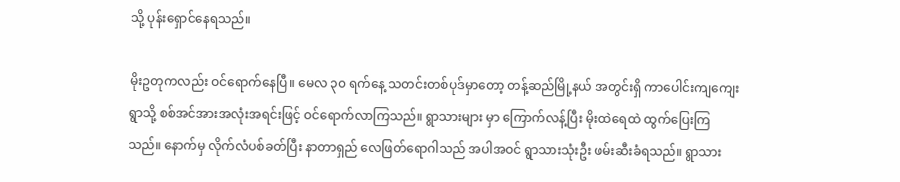သို့ ပုန်းရှောင်နေရသည်။

မိုးဥတုကလည်း ဝင်ရောက်နေပြီ။ မေလ ၃၀ ရက်နေ့ သတင်းတစ်ပုဒ်မှာတော့ တန့်ဆည်မြို့နယ် အတွင်းရှိ ကာပေါင်းကျကျေးရွာသို့ စစ်အင်အားအလုံးအရင်းဖြင့် ဝင်ရောက်လာကြသည်။ ရွာသားများ မှာ ကြောက်လန့်ပြီး မိုးထဲရေထဲ ထွက်ပြေးကြသည်။ နောက်မှ လိုက်လံပစ်ခတ်ပြီး နာတာရှည် လေဖြတ်ရောဂါသည် အပါအဝင် ရွာသားသုံးဦး ဖမ်းဆီးခံရသည်။ ရွာသား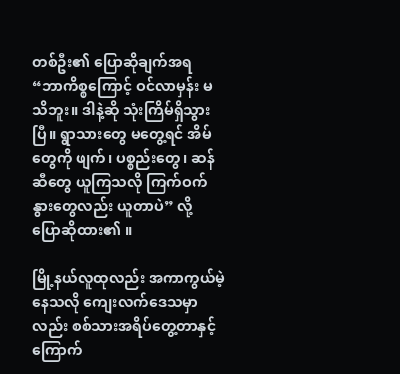တစ်ဦး၏ ပြောဆိုချက်အရ “ဘာကိစ္စကြောင့် ဝင်လာမှန်း မသိဘူး။ ဒါနဲ့ဆို သုံးကြိမ်ရှိသွားပြီ။ ရွာသားတွေ မတွေ့ရင် အိမ်တွေကို ဖျက်၊ ပစ္စည်းတွေ၊ ဆန်ဆီတွေ ယူကြသလို ကြက်ဝက်နွားတွေလည်း ယူတာပဲ” လို့ ပြောဆိုထား၏ ။

မြို့နယ်လူထုလည်း အကာကွယ်မဲ့နေသလို ကျေးလက်ဒေသမှာလည်း စစ်သားအရိပ်တွေ့တာနှင့် ကြောက်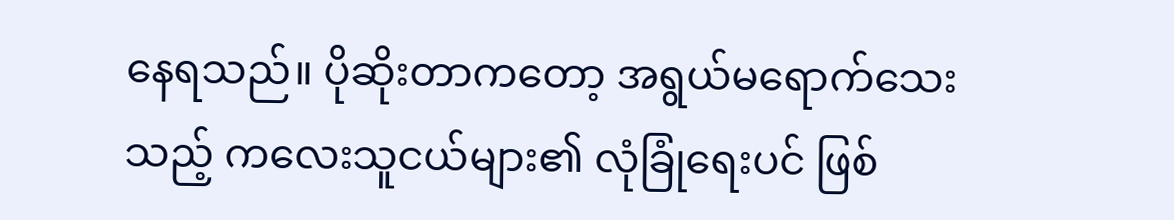နေရသည်။ ပိုဆိုးတာကတော့ အရွယ်မရောက်သေးသည့် ကလေးသူငယ်များ၏ လုံခြုံရေးပင် ဖြစ်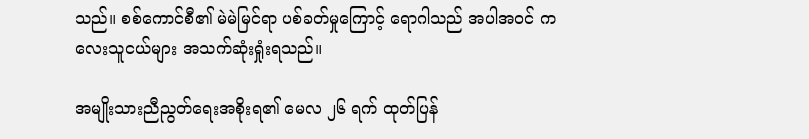သည်။ စစ်ကောင်စီ၏ မဲမဲမြင်ရာ ပစ်ခတ်မှုကြောင့် ရောဂါသည် အပါအဝင် ကလေးသူငယ်များ အသက်ဆုံးရှုံးရသည်။

အမျိုးသားညီညွတ်ရေးအစိုးရ၏ မေလ ၂၆ ရက် ထုတ်ပြန်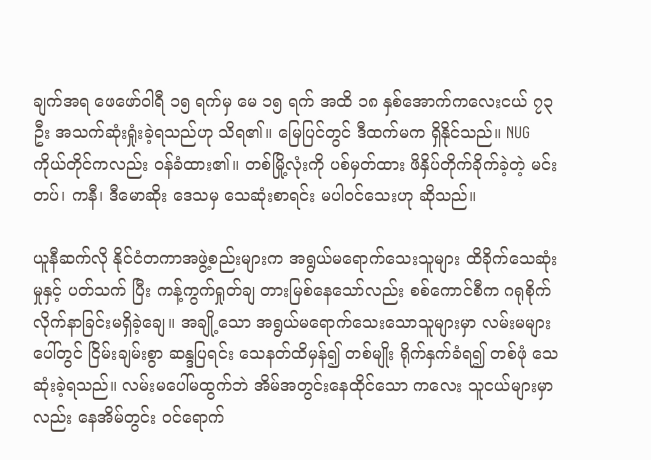ချက်အရ ဖေဖော်ဝါရီ ၁၅ ရက်မှ မေ ၁၅ ရက် အထိ ၁၈ နှစ်အောက်ကလေးငယ် ၇၃ ဦး အသက်ဆုံးရှုံးခဲ့ရသည်ဟု သိရ၏။ မြေပြင်တွင် ဒီထက်မက ရှိနိုင်သည်။ NUG ကိုယ်တိုင်ကလည်း ဝန်ခံထား၏။ တစ်မြို့လုံးကို ပစ်မှတ်ထား ဖိနှိပ်တိုက်ခိုက်ခဲ့တဲ့ မင်းတပ်၊ ကနီ၊ ဒီမောဆိုး ဒေသမှ သေဆုံးစာရင်း မပါဝင်သေးဟု ဆိုသည်။

ယူနီဆက်လို နိုင်ငံတကာအဖွဲ့စည်းများက အရွယ်မရောက်သေးသူများ ထိခိုက်သေဆုံးမှုနှင့် ပတ်သက် ပြီး ကန့်ကွက်ရှုတ်ချ တားမြစ်နေသော်လည်း စစ်ကောင်စီက ဂရုစိုက်လိုက်နာခြင်းမရှိခဲ့ချေ။ အချို့သော အရွယ်မရောက်သေးသောသူများမှာ လမ်းမများပေါ်တွင် ငြိမ်းချမ်းစွာ ဆန္ဒပြရင်း သေနတ်ထိမှန်၍ တစ်မျိုး ရိုက်နှက်ခံရ၍ တစ်ဖုံ သေဆုံးခဲ့ရသည်။ လမ်းမပေါ်မထွက်ဘဲ အိမ်အတွင်းနေထိုင်သော ကလေး သူငယ်များမှာလည်း နေအိမ်တွင်း ဝင်ရောက်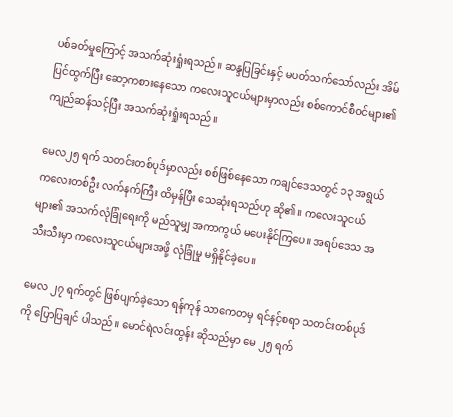ပစ်ခတ်မှုကြောင့် အသက်ဆုံးရှုံးရသည်။ ဆန္ဒပြခြင်းနှင့် မပတ်သက်သော်လည်း အိမ်ပြင်ထွက်ပြီး ဆော့ကစားနေသော ကလေးသူငယ်များမှာလည်း စစ်ကောင်စီဝင်များ၏  ကျည်ဆန်သင့်ပြီး အသက်ဆုံးရှုံးရသည်။

မေလ၂၅ ရက် သတင်းတစ်ပုဒ်မှာလည်း စစ်ဖြစ်နေသော ကချင်ဒေသတွင် ၁၃ အရွယ် ကလေးတစ်ဦး လက်နက်ကြီး ထိမှန်ပြီး သေဆုံးရသည်ဟု ဆို၏။ ကလေးသူငယ်များ၏ အသက်လုံခြုံရေးကို မည်သူမျှ အကာကွယ် မပေးနိုင်ကြပေ။ အရပ်ဒေသ အသီးသီးမှာ ကလေးသူငယ်များအဖို့ လုံခြုံမှု မရှိနိုင်ခဲ့ပေ။

မေလ ၂၇ ရက်တွင် ဖြစ်ပျက်ခဲ့သော ရန်ကုန် သာကေတမှ ရင်နင့်စရာ သတင်းတစ်ပုဒ်ကို ပြောပြချင် ပါသည်။ မောင်ရဲလင်းထွန်း ဆိုသည်မှာ မေ ၂၅ ရက်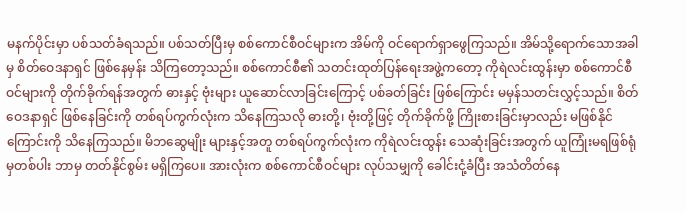မနက်ပိုင်းမှာ ပစ်သတ်ခံရသည်။ ပစ်သတ်ပြီးမှ စစ်ကောင်စီဝင်များက အိမ်ကို ဝင်ရောက်ရှာဖွေကြသည်။ အိမ်သို့ရောက်သောအခါမှ စိတ်ဝေဒနာရှင် ဖြစ်နေမှန်း သိကြတော့သည်။ စစ်ကောင်စီ၏ သတင်းထုတ်ပြန်ရေးအဖွဲ့ကတော့ ကိုရဲလင်းထွန်းမှာ စစ်ကောင်စီဝင်များကို တိုက်ခိုက်ရန်အတွက် ဓားနှင့် ဗုံးများ ယူဆောင်လာခြင်းကြောင့် ပစ်ခတ်ခြင်း ဖြစ်ကြောင်း မမှန်သတင်းလွှင့်သည်။ စိတ်ဝေဒနာရှင် ဖြစ်နေခြင်းကို တစ်ရပ်ကွက်လုံးက သိနေကြသလို ဓားတို့၊ ဗုံးတို့ဖြင့် တိုက်ခိုက်ဖို့ ကြိုးစားခြင်းမှာလည်း မဖြစ်နိုင်ကြောင်းကို သိနေကြသည်။ မိဘဆွေမျိုး များနှင့်အတူ တစ်ရပ်ကွက်လုံးက ကိုရဲလင်းထွန်း သေဆုံးခြင်းအတွက် ယူကြုံးမရဖြစ်ရုံမှတစ်ပါး ဘာမှ တတ်နိုင်စွမ်း မရှိကြပေ။ အားလုံးက စစ်ကောင်စီဝင်များ လုပ်သမျှကို ခေါင်းငုံ့ခံပြီး အသံတိတ်နေ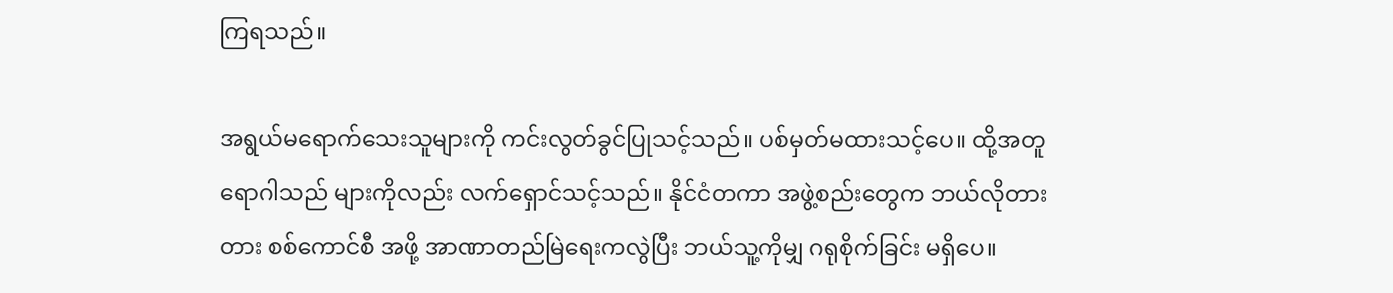ကြရသည်။

အရွယ်မရောက်သေးသူများကို ကင်းလွတ်ခွင်ပြုသင့်သည်။ ပစ်မှတ်မထားသင့်ပေ။ ထို့အတူ ရောဂါသည် များကိုလည်း လက်ရှောင်သင့်သည်။ နိုင်ငံတကာ အဖွဲ့စည်းတွေက ဘယ်လိုတားတား စစ်ကောင်စီ အဖို့ အာဏာတည်မြဲရေးကလွဲပြီး ဘယ်သူ့ကိုမျှ ဂရုစိုက်ခြင်း မရှိပေ။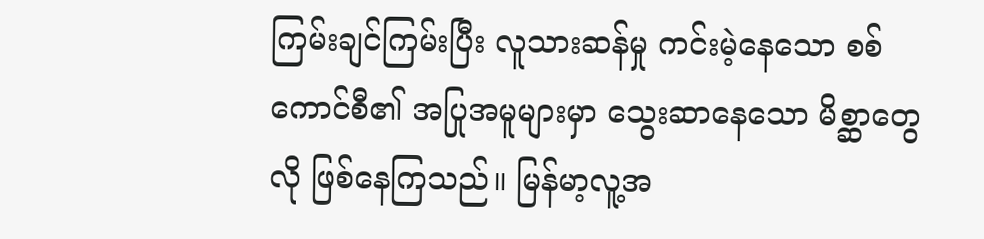ကြမ်းချင်ကြမ်းပြီး လူသားဆန်မှု ကင်းမဲ့နေသော စစ်ကောင်စီ၏ အပြုအမူများမှာ သွေးဆာနေသော မိစ္ဆာတွေလို ဖြစ်နေကြသည်။ မြန်မာ့လူ့အ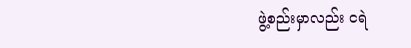ဖွဲ့စည်းမှာလည်း ငရဲ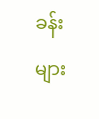ခန်းများ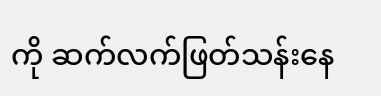ကို ဆက်လက်ဖြတ်သန်းနေ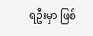ရဦးမှာ ဖြစ်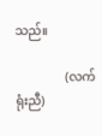သည်။

                (လက်ရုံးညီ)